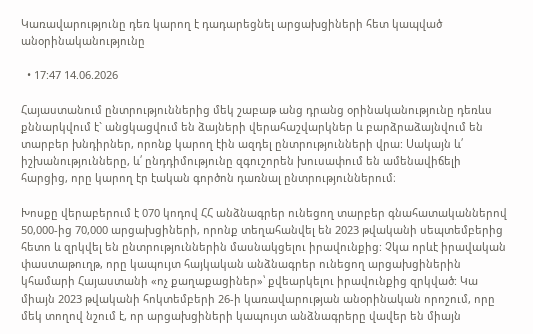Կառավարությունը դեռ կարող է դադարեցնել արցախցիների հետ կապված անօրինականությունը

  • 17:47 14.06.2026

Հայաստանում ընտրություններից մեկ շաբաթ անց դրանց օրինականությունը դեռևս քննարկվում է` անցկացվում են ձայների վերահաշվարկներ և բարձրաձայնվում են տարբեր խնդիրներ, որոնք կարող էին ազդել ընտրությունների վրա: Սակայն և՛ իշխանությունները, և՛ ընդդիմությունը զգուշորեն խուսափում են ամենավիճելի հարցից, որը կարող էր էական գործոն դառնալ ընտրություններում։

Խոսքը վերաբերում է 070 կոդով ՀՀ անձնագրեր ունեցող տարբեր գնահատականներով 50,000-ից 70,000 արցախցիների, որոնք տեղահանվել են 2023 թվականի սեպտեմբերից հետո և զրկվել են ընտրություններին մասնակցելու իրավունքից: Չկա որևէ իրավական փաստաթուղթ, որը կապույտ հայկական անձնագրեր ունեցող արցախցիներին կհամարի Հայաստանի «ոչ քաղաքացիներ»՝ քվեարկելու իրավունքից զրկված: Կա միայն 2023 թվականի հոկտեմբերի 26-ի կառավարության անօրինական որոշում, որը մեկ տողով նշում է, որ արցախցիների կապույտ անձնագրերը վավեր են միայն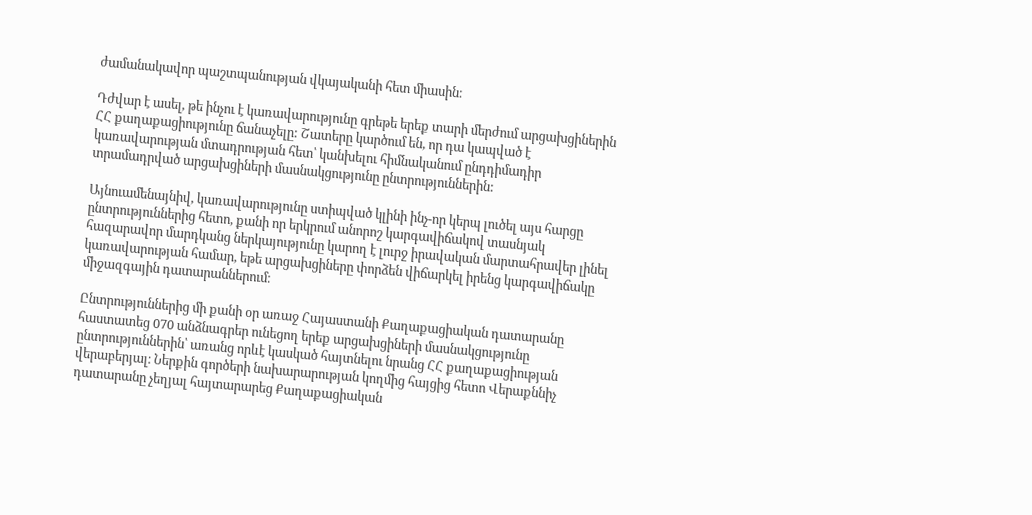ժամանակավոր պաշտպանության վկայականի հետ միասին։

Դժվար է ասել, թե ինչու է կառավարությունը գրեթե երեք տարի մերժում արցախցիներին ՀՀ քաղաքացիությունը ճանաչելը: Շատերը կարծում են, որ դա կապված է կառավարության մտադրության հետ՝ կանխելու հիմնականում ընդդիմադիր  տրամադրված արցախցիների մասնակցությունը ընտրություններին:

Այնուամենայնիվ, կառավարությունը ստիպված կլինի ինչ-որ կերպ լուծել այս հարցը ընտրություններից հետո, քանի որ երկրում անորոշ կարգավիճակով տասնյակ հազարավոր մարդկանց ներկայությունը կարող է լուրջ իրավական մարտահրավեր լինել կառավարության համար, եթե արցախցիները փորձեն վիճարկել իրենց կարգավիճակը միջազգային դատարաններում։

Ընտրություններից մի քանի օր առաջ Հայաստանի Քաղաքացիական դատարանը հաստատեց 070 անձնագրեր ունեցող երեք արցախցիների մասնակցությունը ընտրություններին՝ առանց որևէ կասկած հայտնելու նրանց ՀՀ քաղաքացիության վերաբերյալ։ Ներքին գործերի նախարարության կողմից հայցից հետո Վերաքննիչ դատարանը չեղյալ հայտարարեց Քաղաքացիական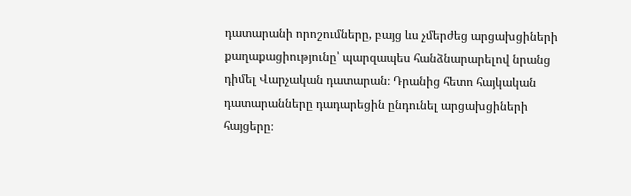դատարանի որոշումները, բայց ևս չմերժեց արցախցիների քաղաքացիությունը՝ պարզապես հանձնարարելով նրանց դիմել Վարչական դատարան։ Դրանից հետո հայկական դատարանները դադարեցին ընդունել արցախցիների հայցերը։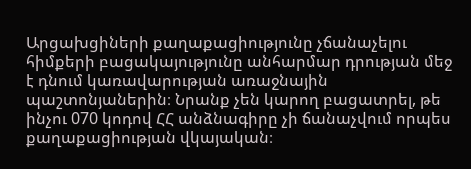Արցախցիների քաղաքացիությունը չճանաչելու հիմքերի բացակայությունը անհարմար դրության մեջ է դնում կառավարության առաջնային պաշտոնյաներին։ Նրանք չեն կարող բացատրել, թե ինչու 070 կոդով ՀՀ անձնագիրը չի ճանաչվում որպես քաղաքացիության վկայական։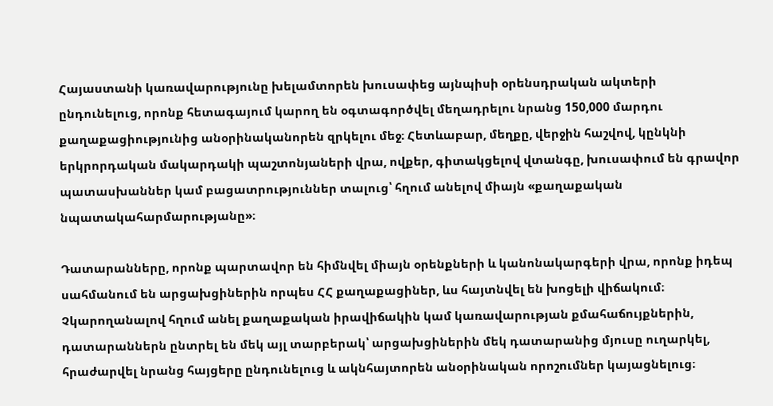Հայաստանի կառավարությունը խելամտորեն խուսափեց այնպիսի օրենսդրական ակտերի ընդունելուց, որոնք հետագայում կարող են օգտագործվել մեղադրելու նրանց 150,000 մարդու քաղաքացիությունից անօրինականորեն զրկելու մեջ։ Հետևաբար, մեղքը, վերջին հաշվով, կընկնի երկրորդական մակարդակի պաշտոնյաների վրա, ովքեր, գիտակցելով վտանգը, խուսափում են գրավոր պատասխաններ կամ բացատրություններ տալուց՝ հղում անելով միայն «քաղաքական նպատակահարմարությանը»։

Դատարանները, որոնք պարտավոր են հիմնվել միայն օրենքների և կանոնակարգերի վրա, որոնք իդեպ սահմանում են արցախցիներին որպես ՀՀ քաղաքացիներ, ևս հայտնվել են խոցելի վիճակում։ Չկարողանալով հղում անել քաղաքական իրավիճակին կամ կառավարության քմահաճույքներին, դատարաններն ընտրել են մեկ այլ տարբերակ՝ արցախցիներին մեկ դատարանից մյուսը ուղարկել, հրաժարվել նրանց հայցերը ընդունելուց և ակնհայտորեն անօրինական որոշումներ կայացնելուց։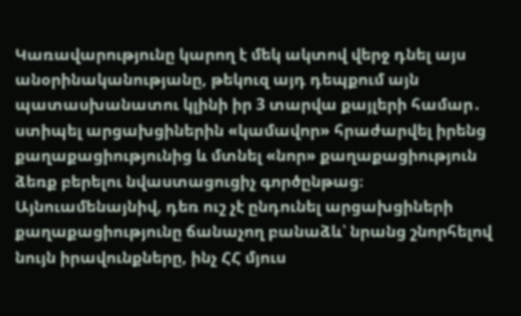Կառավարությունը կարող է մեկ ակտով վերջ դնել այս անօրինականությանը, թեկուզ այդ դեպքում այն պատասխանատու կլինի իր 3 տարվա քայլերի համար․ ստիպել արցախցիներին «կամավոր» հրաժարվել իրենց քաղաքացիությունից և մտնել «նոր» քաղաքացիություն ձեռք բերելու նվաստացուցիչ գործընթաց։ Այնուամենայնիվ, դեռ ուշ չէ ընդունել արցախցիների քաղաքացիությունը ճանաչող բանաձև՝ նրանց շնորհելով նույն իրավունքները, ինչ ՀՀ մյուս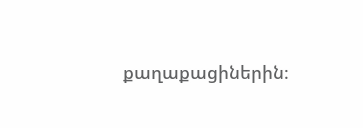քաղաքացիներին։